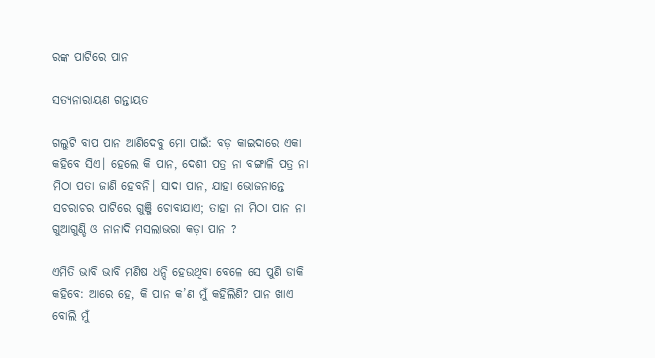ରଙ୍କ ପାଟିରେ ପାନ

ସତ୍ୟନାରାୟଣ ଗନ୍ତାୟତ

ଗଲୁଟି ବାପ ପାନ ଆଣିଦେବୁ ମୋ ପାଇଁ: ବଡ଼ କାଇଦାରେ ଏକା କହିବେ ସିଏ। ହେଲେ କି ପାନ, ଦେଶୀ ପତ୍ର ନା ବଙ୍ଗାଳି ପତ୍ର ନା ମିଠା ପତା ଜାଣି ହେବନି। ସାଦା ପାନ, ଯାହା ଭୋଜନାନ୍ତେ ସଚରାଚର ପାଟିରେ ଗୁଞ୍ଜି ଚୋବାଯାଏ; ତାହା ନା ମିଠା ପାନ ନା ଗୁଆଗୁଣ୍ଡି ଓ ନାନାଦି ମସଲାଭରା କଡ଼ା ପାନ ?

ଏମିତି ଭାବି ଭାବି ମଣିଷ ଧନ୍ଦି ହେଉଥିବା ବେଳେ ସେ ପୁଣି ଡାକି କହିବେ: ଆରେ ହେ, କି ପାନ କ’ଣ ମୁଁ କହିଲିଣି? ପାନ ଖାଏ ବୋଲି ମୁଁ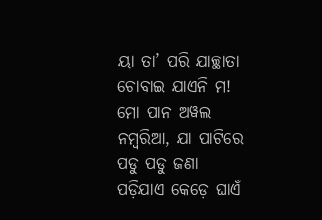ୟା ତା’ ପରି ଯାଚ୍ଛାତା ଚୋବାଇ ଯାଏନି ମ! ମୋ ପାନ ଅୱଲ ନମ୍ବରିଆ, ଯା ପାଟିରେ ପଡୁ ପଡୁ ଜଣା ପଡ଼ିଯାଏ କେଡ଼େ ଘାଏଁ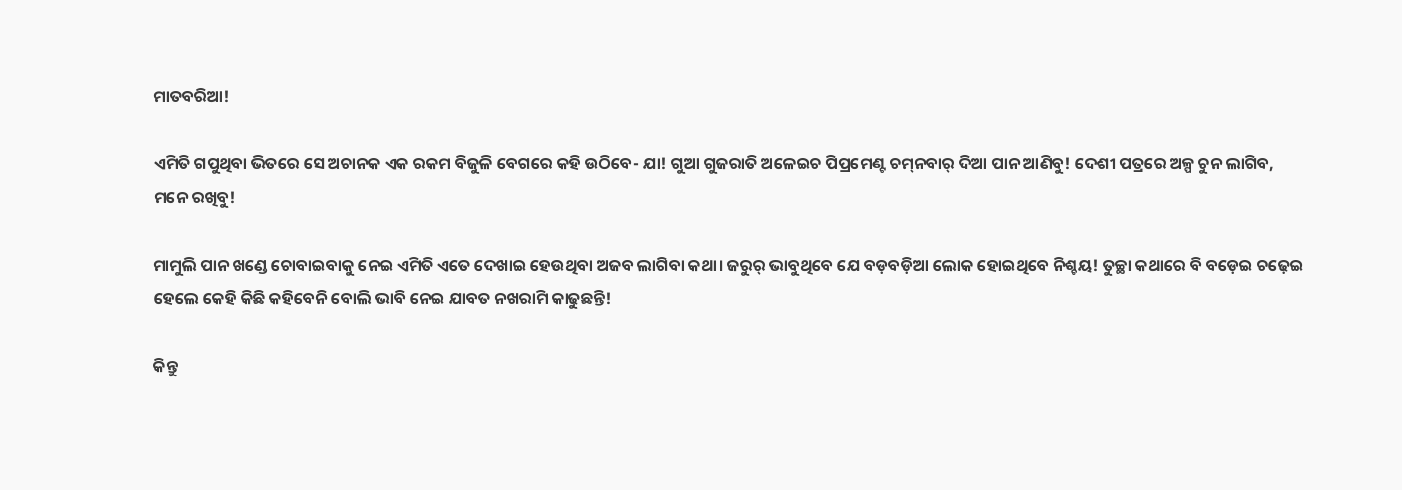ମାତବରିଆ!

ଏମିତି ଗପୁଥିବା ଭିତରେ ସେ ଅଚାନକ ଏକ ରକମ ବିଜୁଳି ବେଗରେ କହି ଉଠିବେ- ଯା! ଗୁଆ ଗୁଜରାତି ଅଳେଇଚ ପିପ୍ରମେଣ୍ଟ ଚମ୍‌ନବାର୍ ଦିଆ ପାନ ଆଣିବୁ! ଦେଶୀ ପତ୍ରରେ ଅଳ୍ପ ଚୁନ ଲାଗିବ, ମନେ ରଖିବୁ!

ମାମୁଲି ପାନ ଖଣ୍ଡେ ଚୋବାଇବାକୁ ନେଇ ଏମିତି ଏତେ ଦେଖାଇ ହେଉଥିବା ଅଜବ ଲାଗିବା କଥା। ଜରୁର୍ ଭାବୁଥିବେ ଯେ ବଡ଼ବଡ଼ିଆ ଲୋକ ହୋଇଥିବେ ନିଶ୍ଚୟ! ତୁଚ୍ଛା କଥାରେ ବି ବଡ଼େଇ ଚଢ଼େଇ ହେଲେ କେହି କିଛି କହିବେନି ବୋଲି ଭାବି ନେଇ ଯାବତ ନଖରାମି କାଢୁଛନ୍ତି!

କିନ୍ତୁ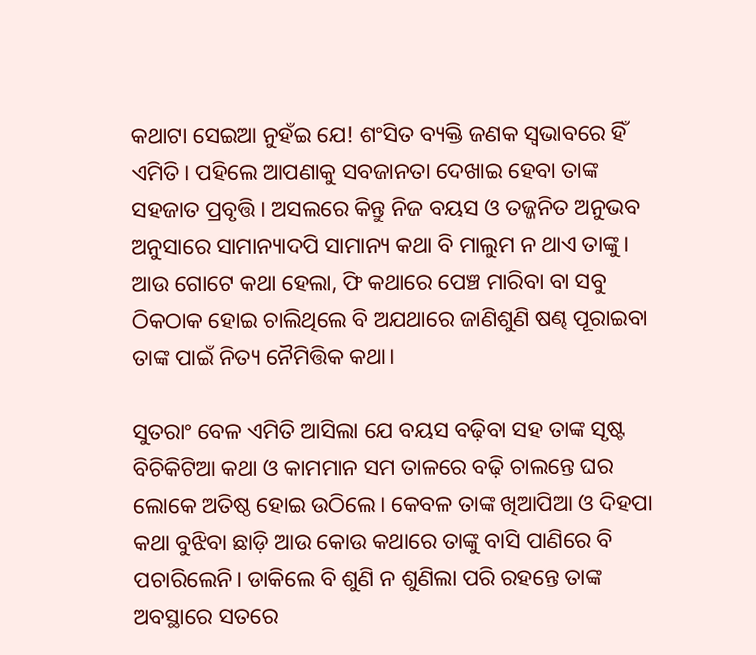କଥାଟା ସେଇଆ ନୁହଁଇ ଯେ! ଶଂସିତ ବ୍ୟକ୍ତି ଜଣକ ସ୍ୱଭାବରେ ହିଁ ଏମିତି। ପହିଲେ ଆପଣାକୁ ସବଜାନତା ଦେଖାଇ ହେବା ତାଙ୍କ ସହଜାତ ପ୍ରବୃତ୍ତି। ଅସଲରେ କିନ୍ତୁ ନିଜ ବୟସ ଓ ତଜ୍ଜନିତ ଅନୁଭବ ଅନୁସାରେ ସାମାନ୍ୟାଦପି ସାମାନ୍ୟ କଥା ବି ମାଲୁମ ନ ଥାଏ ତାଙ୍କୁ। ଆଉ ଗୋଟେ କଥା ହେଲା, ଫି କଥାରେ ପେଞ୍ଚ ମାରିବା ବା ସବୁ ଠିକଠାକ ହୋଇ ଚାଲିଥିଲେ ବି ଅଯଥାରେ ଜାଣିଶୁଣି ଷଣ୍ଢ ପୂରାଇବା ତାଙ୍କ ପାଇଁ ନିତ୍ୟ ନୈମିତ୍ତିକ କଥା।

ସୁତରାଂ ବେଳ ଏମିତି ଆସିଲା ଯେ ବୟସ ବଢ଼ିବା ସହ ତାଙ୍କ ସୃଷ୍ଟ ବିଚିକିଟିଆ କଥା ଓ କାମମାନ ସମ ତାଳରେ ବଢ଼ି ଚାଲନ୍ତେ ଘର ଲୋକେ ଅତିଷ୍ଠ ହୋଇ ଉଠିଲେ। କେବଳ ତାଙ୍କ ଖିଆପିଆ ଓ ଦିହପା କଥା ବୁଝିବା ଛାଡ଼ି ଆଉ କୋଉ କଥାରେ ତାଙ୍କୁ ବାସି ପାଣିରେ ବି ପଚାରିଲେନି। ଡାକିଲେ ବି ଶୁଣି ନ ଶୁଣିଲା ପରି ରହନ୍ତେ ତାଙ୍କ ଅବସ୍ଥାରେ ସତରେ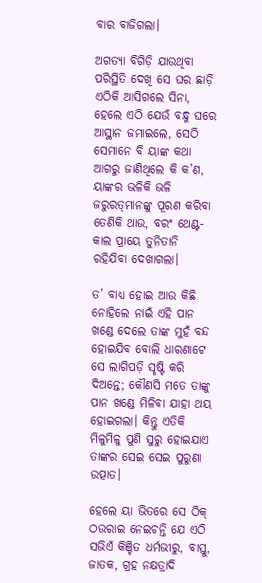ବାର ବାଜିଗଲା।

ଅଗତ୍ୟା ବିଗିଡ଼ି ଯାଉଥିବା ପରିସ୍ଥିତି ଦେଖି ସେ ଘର ଛାଡ଼ି ଏଠିକି ଆସିଗଲେ ସିନା, ହେଲେ ଏଠି ଯେଉଁ ବନ୍ଧୁ ଘରେ ଆସ୍ଥାନ ଜମାଇଲେ, ସେଠି ସେମାନେ ବି ୟାଙ୍କ କଥା ଆଗରୁ ଜାଣିଥିଲେ କି କ’ଣ, ୟାଙ୍କର ଭଳିକି ଭଳି ଜରୁରତ୍‌ମାନଙ୍କୁ ପୂରଣ କରିବା ତେଣିକି ଥାଉ, ବରଂ ଥେଣ୍ଟ-କାଲ ପ୍ରାୟେ ତୁନିତାନି ରହିଯିବା ଦେଖାଗଲା।

ତ’ ବାଧ୍ୟ ହୋଇ ଆଉ କିଛି ନୋହିଲେ ନାଇଁ ଏହି ପାନ ଖଣ୍ଡେ ଦେଲେ ତାଙ୍କ ମୁହଁ ବନ୍ଦ ହୋଇଯିବ ବୋଲି ଧାରଣାଟେ ସେ ଲାଗିପଡ଼ି ସୃଷ୍ଟି କରି ଦିଅନ୍ତେ; କୌଣସି ମତେ ତାଙ୍କୁ ପାନ ଖଣ୍ଡେ ମିଳିବା ଯାହା ଥୟ ହୋଇଗଲା। କିନ୍ତୁ ଏତିକି ମିଳୁମିଳୁ ପୁଣି ସୁରୁ ହୋଇଯାଏ ତାଙ୍କର ସେଇ ସେଇ ପୁରୁଣା ଉତ୍ପାତ।

ହେଲେ ୟା ଭିତରେ ସେ ଠିକ୍ ଠଉରାଇ ନେଇଚନ୍ତି ଯେ ଏଠି ସଭିଏଁ କିଞ୍ଚିତ ଧର୍ମଭୀରୁ, ବାସ୍ତୁ, ଜାତକ, ଗ୍ରହ ନକ୍ଷତ୍ରାଦି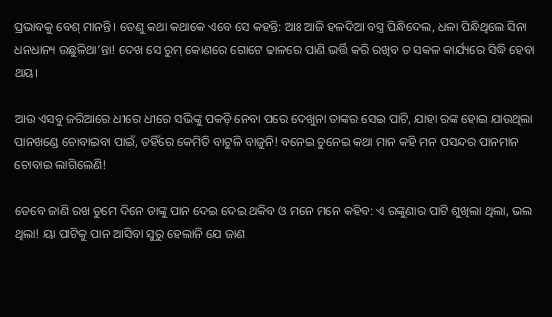ପ୍ରଭାବକୁ ବେଶ୍ ମାନନ୍ତି। ତେଣୁ କଥା କଥାକେ ଏବେ ସେ କହନ୍ତି: ଆଃ ଆଜି ହଳଦିଆ ବସ୍ତ୍ର ପିନ୍ଧିଦେଲ, ଧଳା ପିନ୍ଧିଥିଲେ ସିନା ଧନଧାନ୍ୟ ଉଛୁଳିଥା’ନ୍ତା! ଦେଖ ସେ ରୁମ୍ କୋଣରେ ଗୋଟେ ଢାଳରେ ପାଣି ଭର୍ତ୍ତି କରି ରଖିବ ତ ସକଳ କାର୍ଯ୍ୟରେ ସିଦ୍ଧି ହେବା ଥୟ।

ଆଉ ଏସବୁ ଜରିଆରେ ଧୀରେ ଧୀରେ ସଭିଙ୍କୁ ପକଡ଼ି ନେବା ପରେ ଦେଖୁନା ତାଙ୍କର ସେଇ ପାଟି, ଯାହା ରଙ୍କ ହୋଇ ଯାଉଥିଲା ପାନଖଣ୍ଡେ ଚୋବାଇବା ପାଇଁ, ତହିଁରେ କେମିତି ବାଟୁଳି ବାଜୁନି! ବନେଇ ଚୁନେଇ କଥା ମାନ କହି ମନ ପସନ୍ଦର ପାନମାନ ଚୋବାଇ ଲାଗିଲେଣି!

ତେବେ ଜାଣି ରଖ ତୁମେ ଦିନେ ତାଙ୍କୁ ପାନ ଦେଇ ଦେଇ ଥକିବ ଓ ମନେ ମନେ କହିବ: ଏ ରଙ୍କୁଣାର ପାଟି ଶୁଖିଲା ଥିଲା, ଭଲ ଥିଲା! ୟା ପାଟିକୁ ପାନ ଆସିବା ସୁରୁ ହେଲାନି ଯେ ଜାଣ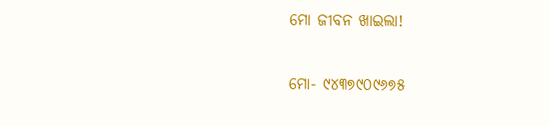ମୋ ଜୀବନ ଖାଇଲା!

ମୋ- ୯୪୩୭୯୦୯୬୭୫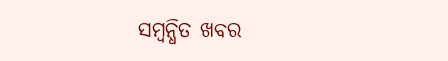ସମ୍ବନ୍ଧିତ ଖବର